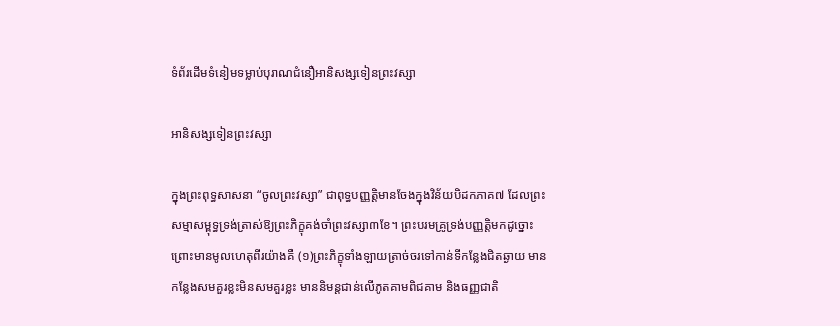ទំព័រដើមទំនៀមទម្លាប់បុរាណជំនឿអានិសង្សទៀនព្រះវស្សា

អានិសង្សទៀនព្រះវស្សា

ក្នុងព្រះពុទ្ធសាសនា “ចូលព្រះវស្សា” ជាពុទ្ធបញ្ញត្តិមានចែងក្នុងវិន័យបិដកភាគ៧ ដែលព្រះសម្មាសម្ពុទ្ធទ្រង់ត្រាស់ឱ្យព្រះភិក្ខុគង់ចាំព្រះវស្សា៣ខែ។ ព្រះបរមគ្រូទ្រង់បញ្ញត្តិមកដូច្នោះ ព្រោះមានមូលហេតុពីរយ៉ាងគឺ (១)ព្រះភិក្ខុទាំងឡាយត្រាច់ចរទៅកាន់ទីកន្លែងជិតឆ្ងាយ មានកន្លែងសមគួរខ្លះមិនសមគួរខ្លះ មាននិមន្តជាន់លើភូតគាមពិជគាម និងធញ្ញជាតិ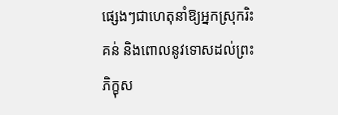ផ្សេងៗជាហេតុនាំឱ្យអ្នកស្រុករិះគន់ និងពោលនូវទោសដល់ព្រះភិក្ខុស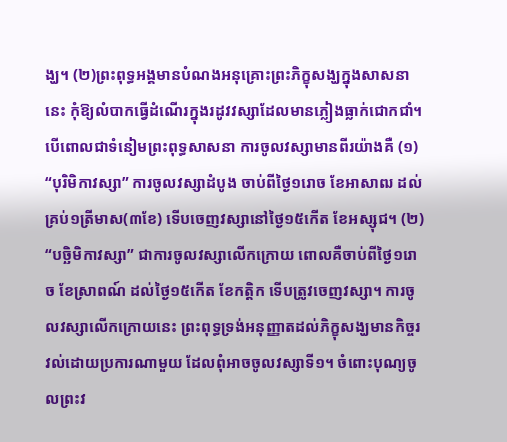ង្ឃ។ (២)ព្រះពុទ្ធអង្គមានបំណងអនុគ្រោះព្រះភិក្ខុសង្ឃក្នុងសាសនានេះ កុំឱ្យលំបាកធ្វើដំណើរក្នុងរដូវវស្សាដែលមានភ្លៀងធ្លាក់ជោកជាំ។ បើពោលជាទំនៀមព្រះពុទ្ធសាសនា ការចូលវស្សាមានពីរយ៉ាងគឺ (១) “បុរិមិកាវស្សា” ការចូលវស្សាដំបូង ចាប់ពីថ្ងៃ១រោច ខែអាសាឍ ដល់គ្រប់១ត្រីមាស(៣ខែ) ទើបចេញវស្សានៅថ្ងៃ១៥កើត ខែអស្សុជ។ (២) “បច្ឆិមិកាវស្សា” ជាការចូលវស្សាលើកក្រោយ ពោលគឺចាប់ពីថ្ងៃ១រោច ខែស្រាពណ៍ ដល់ថ្ងៃ១៥កើត ខែកត្តិក ទើបត្រូវចេញវស្សា។ ការចូលវស្សាលើកក្រោយនេះ ព្រះពុទ្ធទ្រង់អនុញ្ញាតដល់ភិក្ខុសង្ឃមានកិច្ចរវល់ដោយប្រការណាមួយ ដែលពុំអាចចូលវស្សាទី១។ ចំពោះបុណ្យចូលព្រះវ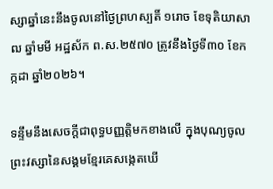ស្សាឆ្នាំនេះនឹងចូលនៅថ្ងៃព្រហស្បតិ៍ ១រោច ខែទុតិយាសាឍ ឆ្នាំមមី អដ្ឋស័ក ព.ស.២៥៧០ ត្រូវនឹងថ្ងៃទី៣០ ខែកក្កដា ឆ្នាំ២០២៦។

ទន្ទឹមនឹងសេចក្តីជាពុទ្ធបញ្ញត្តិមកខាងលើ ក្នុងបុណ្យចូលព្រះវស្សានៃសង្គមខ្មែរគេសង្កេតឃើ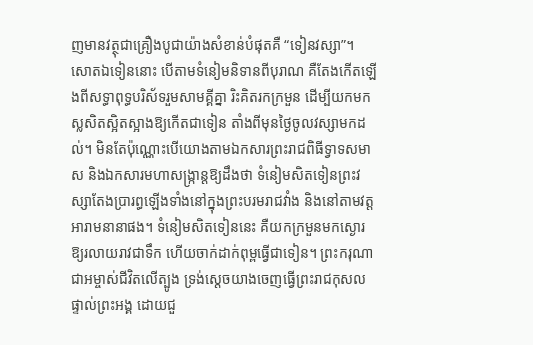ញមានវត្ថុជាគ្រឿងបូជាយ៉ាងសំខាន់បំផុតគឺ “ទៀនវស្សា”។ សោតឯទៀននោះ បើតាមទំនៀមនិទានពីបុរាណ គឺតែងកើតឡើងពីសទ្ធាពុទ្ធបរិស័ទរួមសាមគ្គីគ្នា រិះគិតរកក្រមួន ដើម្បីយកមកស្លសិតស្អិតស្អាងឱ្យកើតជាទៀន តាំងពីមុនថ្ងៃចូលវស្សាមកដល់។ មិនតែប៉ុណ្ណោះបើយោងតាមឯកសារព្រះរាជពិធីទ្វាទសមាស និងឯកសារមហាសង្រ្កាន្តឱ្យដឹងថា ទំនៀមសិតទៀនព្រះវស្សាតែងប្រារព្ធឡើងទាំងនៅក្នុងព្រះបរមរាជវាំង និងនៅតាមវត្តអារាមនានាផង។ ទំនៀមសិតទៀននេះ គឺយកក្រមួនមកស្ងោរឱ្យរលាយរាវជាទឹក ហើយចាក់ដាក់ពុម្ពធ្វើជាទៀន។ ព្រះករុណាជាអម្ចាស់ជីវិតលើត្បូង ទ្រង់ស្តេចយាងចេញធ្វើព្រះរាជកុសលផ្ទាល់ព្រះអង្គ ដោយជួ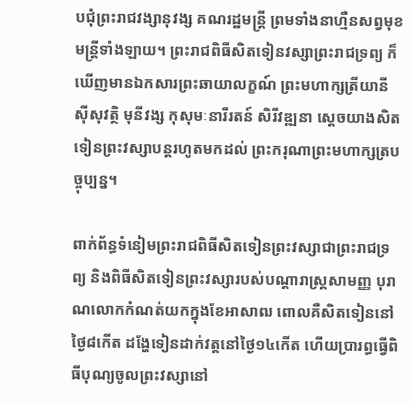បជុំព្រះរាជវង្សានុវង្ស គណរដ្ឋមន្រ្តី ព្រមទាំងនាហ្មឺនសព្វមុខមន្រ្តីទាំងឡាយ។ ព្រះរាជពិធីសិតទៀនវស្សាព្រះរាជទ្រព្យ ក៏ឃើញមានឯកសារព្រះឆាយាលក្ខណ៍ ព្រះមហាក្សត្រីយានី ស៊ីសុវត្ថិ មុនីវង្ស កុសុមៈនារីរតន៍ សិរីវឌ្ឍនា ស្តេចយាងសិតទៀនព្រះវស្សាបន្តរហូតមកដល់ ព្រះករុណាព្រះមហាក្សត្របច្ចុប្បន្ន។

ពាក់ព័ន្ធទំនៀមព្រះរាជពិធីសិតទៀនព្រះវស្សាជាព្រះរាជទ្រព្យ និងពិធីសិតទៀនព្រះវស្សារបស់បណ្តារាស្រ្តសាមញ្ញ បុរាណលោកកំណត់យកក្នុងខែអាសាឍ ពោលគឺសិតទៀននៅថ្ងៃ៨កើត ដង្ហែទៀនដាក់វត្តនៅថ្ងៃ១៤កើត ហើយប្រារព្ធធ្វើពិធីបុណ្យចូលព្រះវស្សានៅ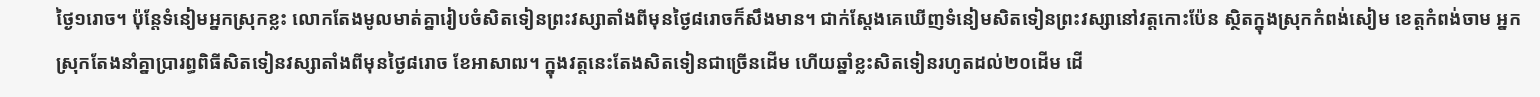ថ្ងៃ១រោច។ ប៉ុន្តែទំនៀមអ្នកស្រុកខ្លះ លោកតែងមូលមាត់គ្នារៀបចំសិតទៀនព្រះវស្សាតាំងពីមុនថ្ងៃ៨រោចក៏សឹងមាន។ ជាក់ស្តែងគេឃើញទំនៀមសិតទៀនព្រះវស្សានៅវត្តកោះប៉ែន ស្ថិតក្នុងស្រុកកំពង់សៀម ខេត្តកំពង់ចាម អ្នកស្រុកតែងនាំគ្នាប្រារព្ធពិធីសិតទៀនវស្សាតាំងពីមុនថ្ងៃ៨រោច ខែអាសាឍ។ ក្នុងវត្តនេះតែងសិតទៀនជាច្រើនដើម ហើយឆ្នាំខ្លះសិតទៀនរហូតដល់២០ដើម ដើ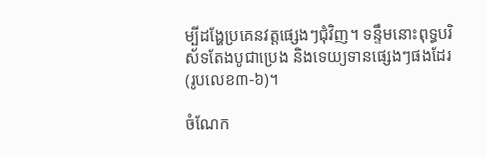ម្បីដង្ហែប្រគេនវត្តផ្សេងៗជុំវិញ។ ទន្ទឹមនោះពុទ្ធបរិស័ទតែងបូជាប្រេង និងទេយ្យទានផ្សេងៗផងដែរ  (រូបលេខ៣-៦)។

ចំណែក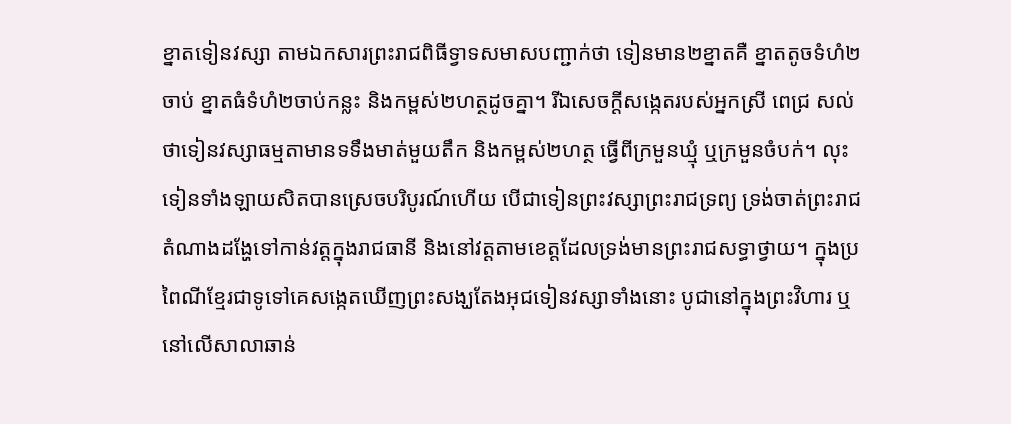ខ្នាតទៀនវស្សា តាមឯកសារព្រះរាជពិធីទ្វាទសមាសបញ្ជាក់ថា ទៀនមាន២ខ្នាតគឺ ខ្នាតតូចទំហំ២ចាប់ ខ្នាតធំទំហំ២ចាប់កន្លះ និងកម្ពស់២ហត្ថដូចគ្នា។ រីឯសេចក្តីសង្កេតរបស់អ្នកស្រី ពេជ្រ សល់ ថាទៀនវស្សាធម្មតាមានទទឹងមាត់មួយតឹក និងកម្ពស់២ហត្ថ ធ្វើពីក្រមួនឃ្មុំ ឬក្រមួនចំបក់។ លុះទៀនទាំងឡាយសិតបានស្រេចបរិបូរណ៍ហើយ បើជាទៀនព្រះវស្សាព្រះរាជទ្រព្យ ទ្រង់ចាត់ព្រះរាជតំណាងដង្ហែទៅកាន់វត្តក្នុងរាជធានី និងនៅវត្តតាមខេត្តដែលទ្រង់មានព្រះរាជសទ្ធាថ្វាយ។ ក្នុងប្រពៃណីខ្មែរជាទូទៅគេសង្កេតឃើញព្រះសង្ឃតែងអុជទៀនវស្សាទាំងនោះ បូជានៅក្នុងព្រះវិហារ ឬនៅលើសាលាឆាន់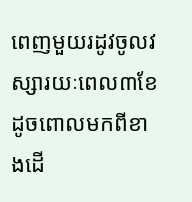ពេញមួយរដូវចូលវស្សារយៈពេល៣ខែ ដូចពោលមកពីខាងដើ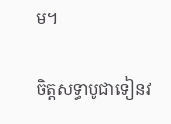ម។

ចិត្តសទ្ធាបូជាទៀនវ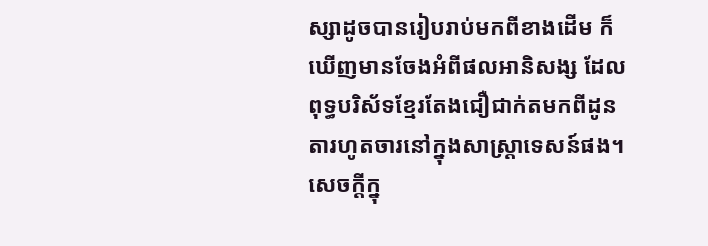ស្សាដូចបានរៀបរាប់មកពីខាងដើម ក៏ឃើញមានចែងអំពីផលអានិសង្ស ដែលពុទ្ធបរិស័ទខ្មែរតែងជឿជាក់តមកពីដូនតារហូតចារនៅក្នុងសាស្រ្តាទេសន៍ផង។ សេចក្តីក្នុ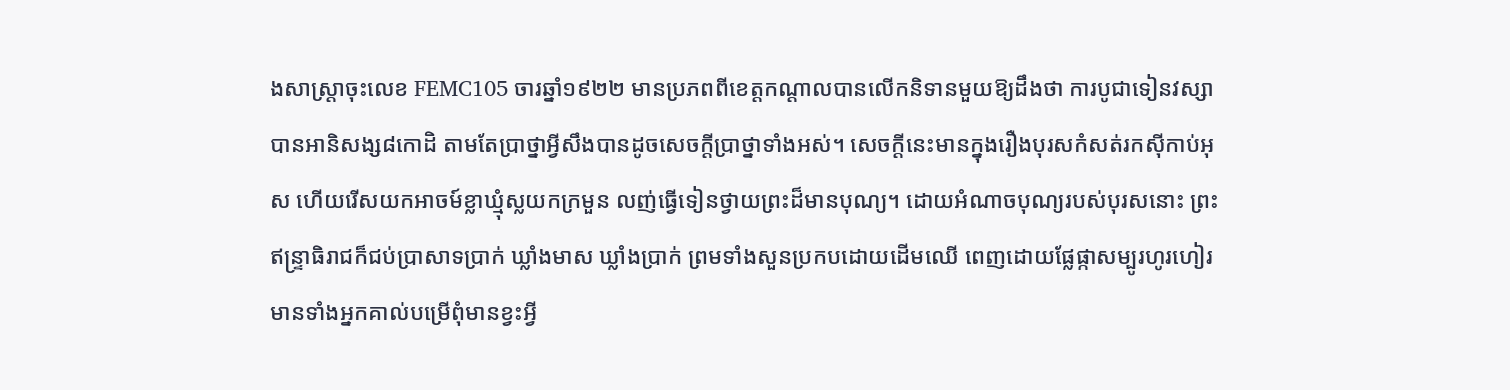ងសាស្រ្តាចុះលេខ FEMC105 ចារឆ្នាំ១៩២២ មានប្រភពពីខេត្តកណ្តាលបានលើកនិទានមួយឱ្យដឹងថា ការបូជាទៀនវស្សាបានអានិសង្ស៨កោដិ តាមតែប្រាថ្នាអ្វីសឹងបានដូចសេចក្តីប្រាថ្នាទាំងអស់។ សេចក្តីនេះមានក្នុងរឿងបុរសកំសត់រកស៊ីកាប់អុស ហើយរើសយកអាចម៍ខ្លាឃ្មុំស្លយកក្រមួន លញ់ធ្វើទៀនថ្វាយព្រះដ៏មានបុណ្យ។ ដោយអំណាចបុណ្យរបស់បុរសនោះ ព្រះឥន្រ្ទាធិរាជក៏ជប់ប្រាសាទប្រាក់ ឃ្លាំងមាស ឃ្លាំងប្រាក់ ព្រមទាំងសួនប្រកបដោយដើមឈើ ពេញដោយផ្លែផ្កាសម្បូរហូរហៀរ មានទាំងអ្នកគាល់បម្រើពុំមានខ្វះអ្វី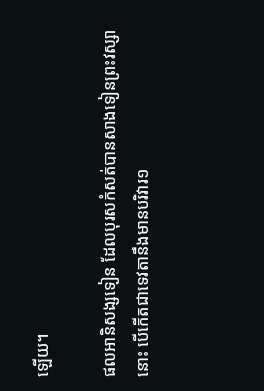ឡើយ។

ផលអានិសង្សទៀន ដែលបុរសកំសត់បានសាងទៀនព្រះវស្សានោះ បើកើតជាទេវតានឹងមានបរិវារ១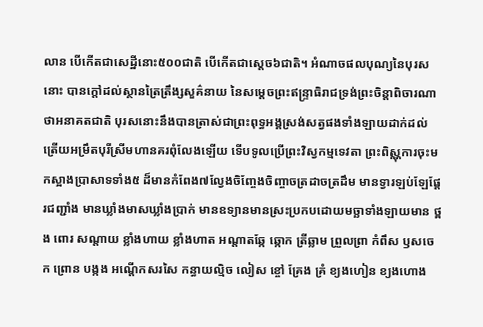លាន បើកើតជាសេដ្ឋីនោះ៥០០ជាតិ បើកើតជាស្តេច៦ជាតិ។ អំណាចផលបុណ្យនៃបុរសនោះ បានក្តៅដល់ស្ថានត្រៃត្រឹង្សសួគ៌នាយ នៃសម្តេចព្រះឥន្រ្ទាធិរាជទ្រង់ព្រះចិន្តាពិចារណាថាអនាគតជាតិ បុរសនោះនឹងបានត្រាស់ជាព្រះពុទ្ធអង្គស្រង់សត្វផងទាំងឡាយដាក់ដល់ត្រើយអម្រឹតបុរីស្រីមហានគរពុំលែងឡើយ ទើបទូលប្រើព្រះវិស្វកម្មទេវតា ព្រះពិស្ណុការចុះមកស្អាងប្រាសាទទាំង៥ ដ៏មានកំពែង៧ល្វែងចិញ្ចែងចិញ្ចាចត្រដាចត្រដឹម មានទ្វារឡប់ឡែផ្តែរជញ្ជាំង មានឃ្លាំងមាសឃ្លាំងប្រាក់ មានឧទ្យានមានស្រះប្រកបដោយមច្ឆាទាំងឡាយមាន ថ្ពង ពោរ សណ្តាយ ខ្លាំងហាយ ខ្លាំងហាត អណ្តាតឆ្កែ ឆ្កោក ត្រីឆ្លាម ព្រួលព្រា កំពឹស ឫសចេក ព្រោន បង្កង អណ្តើកសរសៃ កន្ធាយល្មិច លៀស ខ្ចៅ គ្រែង គ្រំ ខ្យងហៀន ខ្យងហោង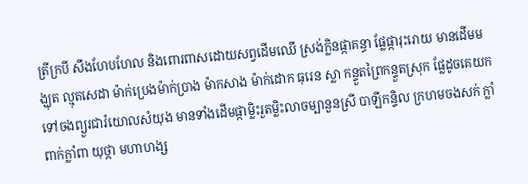ត្រីក្របី សឹងហែបហែល និងពោរពាសដោយសព្វដើមឈើ ស្រង់ក្លិនផ្កាគន្ធា ផ្លែផ្ការុះរោយ មានដើមមង្ឃុត ល្មុតសេដា ម៉ាក់ប្រេងម៉ាក់ប្រាង ម៉ាកសាង ម៉ាក់ដោក ធុរេន ស្លា កន្ទួតព្រៃកន្ទួតស្រុក ផ្លែដូចគេយកទៅចងព្យួរជារំយោលសំយុង មានទាំងដើមផ្កាម្លិះរួតម្លិះលាចម្បានួនស្រី បាឡីកន្ទិល ក្រហមចងសក់ ក្លាំពាក់ក្លាំពា យុថ្កា មហាហង្ស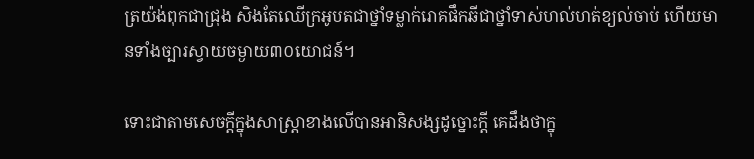ត្រយ៉ង់ពុកជាជ្រុង សិងតែឈើក្រអូបតជាថ្នាំទម្លាក់រោគផឹកឆីជាថ្នាំទាស់ហល់ហត់ខ្យល់ចាប់ ហើយមានទាំងច្បារស្វាយចម្ងាយ៣០យោជន៍។

ទោះជាតាមសេចក្តីក្នុងសាស្រ្តាខាងលើបានអានិសង្សដូច្នោះក្តី គេដឹងថាក្នុ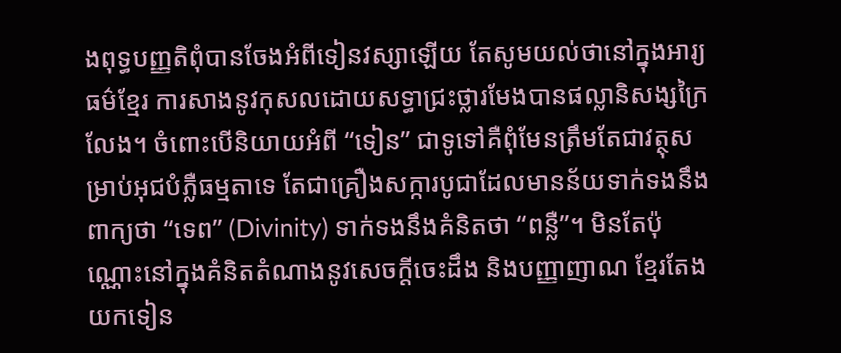ងពុទ្ធបញ្ញតិពុំបានចែងអំពីទៀនវស្សាឡើយ តែសូមយល់ថានៅក្នុងអារ្យធម៌ខ្មែរ ការសាងនូវកុសលដោយសទ្ធាជ្រះថ្លារមែងបានផល្លានិសង្សក្រៃលែង។ ចំពោះបើនិយាយអំពី “ទៀន” ជាទូទៅគឺពុំមែនត្រឹមតែជាវត្ថុសម្រាប់អុជបំភ្លឺធម្មតាទេ តែជាគ្រឿងសក្ការបូជាដែលមានន័យទាក់ទងនឹងពាក្យថា “ទេព” (Divinity) ទាក់ទងនឹងគំនិតថា “ពន្លឺ”។ មិនតែប៉ុណ្ណោះនៅក្នុងគំនិតតំណាងនូវសេចក្តីចេះដឹង និងបញ្ញាញាណ ខ្មែរតែងយកទៀន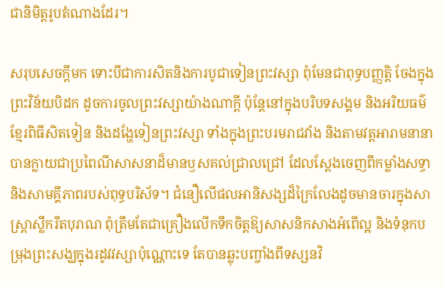ជានិមិត្តរូបតំណាងដែរ។

សរុបសេចក្តីមក ទោះបីជាការសិតនិងការបូជាទៀនព្រះវស្សា ពុំមែនជាពុទ្ធបញ្ញត្តិ ចែងក្នុងព្រះវិន័យបិដក ដូចការចូលព្រះវស្សាយ៉ាងណាក្តី ប៉ុន្តែនៅក្នុងបរិបទសង្គម និងអរិយធម៌ខ្មែរពិធីសិតទៀន និងដង្ហែទៀនព្រះវស្សា ទាំងក្នុងព្រះបរមរាជវាំង និងតាមវត្តអារាមនានាបានក្លាយជាប្រពៃណីសាសនាដ៏មានឫសគល់ជ្រាលជ្រៅ ដែលស្តែងចេញពីកម្លាំងសទ្ធា និងសាមគ្គីភាពរបស់ពុទ្ធបរិស័ទ។ ជំនឿលើផលអានិសង្សដ៏ក្រៃលែងដូចមានចារក្នុងសាស្ត្រាស្លឹករឹតបុរាណ ពុំត្រឹមតែជាគ្រឿងលើកទឹកចិត្តឱ្យសាសនិកសាងអំពើល្អ និងទំនុកបម្រុងព្រះសង្ឃក្នុងរដូវវស្សាប៉ុណ្ណោះទេ តែបានឆ្លុះបញ្ចាំងពីទស្សនវិ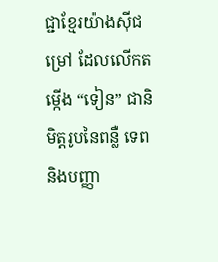ជ្ជាខ្មែរយ៉ាងស៊ីជម្រៅ ដែលលើកតម្កើង “ទៀន” ជានិមិត្តរូបនៃពន្លឺ ទេព និងបញ្ញា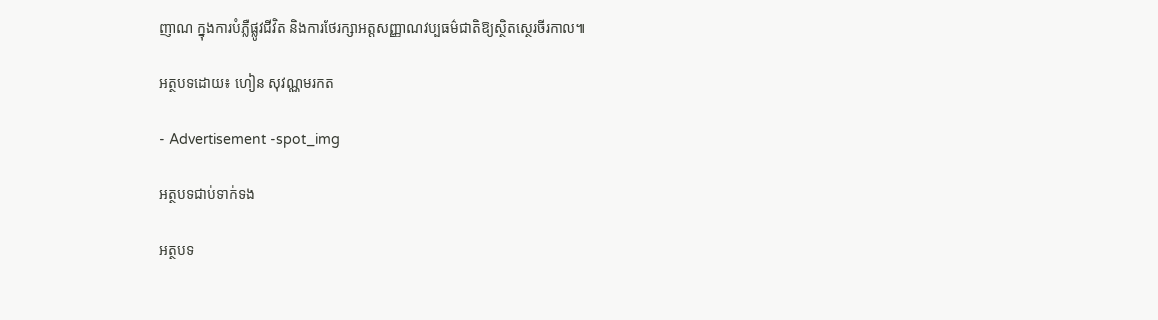ញាណ ក្នុងការបំភ្លឺផ្លូវជីវិត និងការថែរក្សាអត្តសញ្ញាណវប្បធម៌ជាតិឱ្យស្ថិតស្ថេរចីរកាល៕

អត្ថបទដោយ៖ ហៀន សុវណ្ណមរកត

- Advertisement -spot_img

អត្ថបទជាប់ទាក់ទង

អត្ថបទ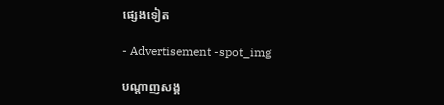ផ្សេងទៀត

- Advertisement -spot_img

បណ្ដាញសង្គ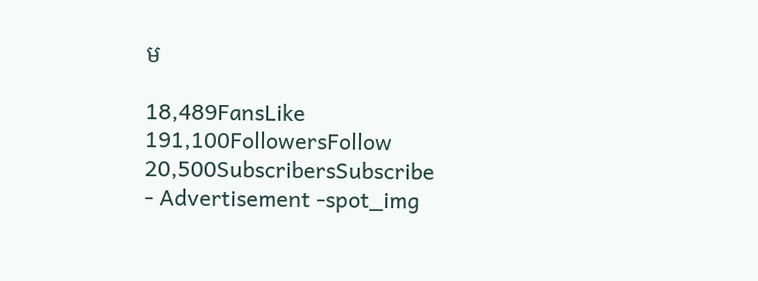ម

18,489FansLike
191,100FollowersFollow
20,500SubscribersSubscribe
- Advertisement -spot_img